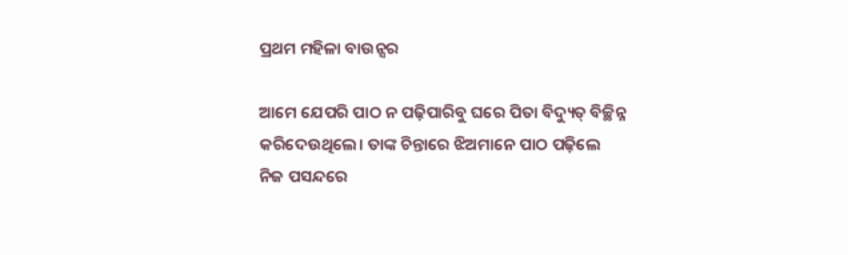ପ୍ରଥମ ମହିଳା ବାଉନ୍ସର

ଆମେ ଯେପରି ପାଠ ନ ପଢ଼ିପାରିବୁ ଘରେ ପିତା ବିଦ୍ୟୁତ୍‌ ବିଚ୍ଛିନ୍ନ କରିଦେଉଥିଲେ। ତାଙ୍କ ଚିନ୍ତାରେ ଝିଅମାନେ ପାଠ ପଢ଼ିଲେ ନିଜ ପସନ୍ଦରେ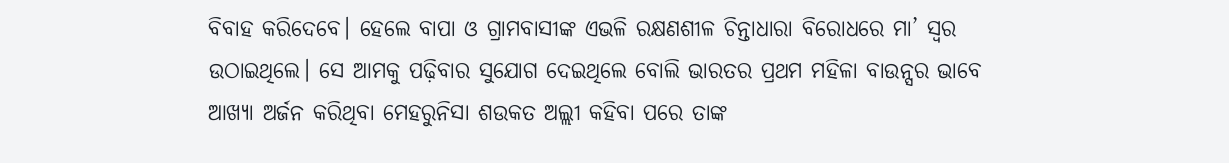ବିବାହ କରିଦେବେ। ହେଲେ ବାପା ଓ ଗ୍ରାମବାସୀଙ୍କ ଏଭଳି ରକ୍ଷଣଶୀଳ ଚିନ୍ତାଧାରା ବିରୋଧରେ ମା’ ସ୍ବର ଉଠାଇଥିଲେ। ସେ ଆମକୁ ପଢ଼ିବାର ସୁଯୋଗ ଦେଇଥିଲେ ବୋଲି ଭାରତର ପ୍ରଥମ ମହିଳା ବାଉନ୍ସର ଭାବେ ଆଖ୍ୟା ଅର୍ଜନ କରିଥିବା ମେହରୁନିସା ଶଉକତ ଅଲ୍ଲୀ କହିବା ପରେ ତାଙ୍କ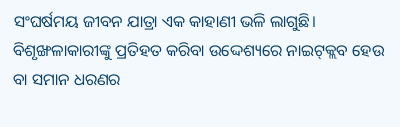ସଂଘର୍ଷମୟ ଜୀବନ ଯାତ୍ରା ଏକ କାହାଣୀ ଭଳି ଲାଗୁଛି। ବିଶୃଙ୍ଖଳାକାରୀଙ୍କୁ ପ୍ରତିହତ କରିବା ଉଦ୍ଦେଶ୍ୟରେ ନାଇଟ୍‌କ୍ଲବ ହେଉ ବା ସମାନ ଧରଣର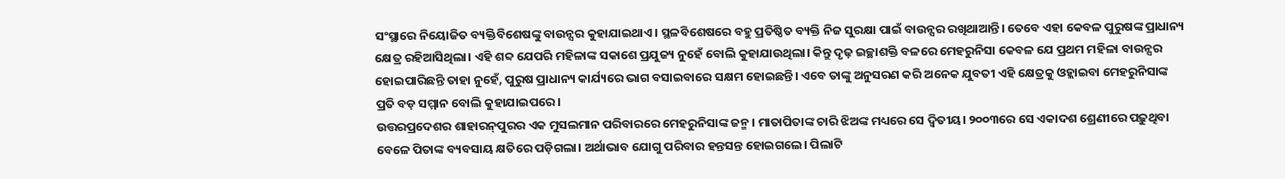ସଂସ୍ଥାରେ ନିୟୋଜିତ ବ୍ୟକ୍ତିବିଶେଷଙ୍କୁ ବାଉନ୍ସର କୁହାଯାଇଥାଏ। ସ୍ଥଳବିଶେଷରେ ବହୁ ପ୍ରତିଷ୍ଠିତ ବ୍ୟକ୍ତି ନିଜ ସୁରକ୍ଷା ପାଇଁ ବାଉନ୍ସର ରଖିଥାଆନ୍ତି। ତେବେ ଏହା କେବଳ ପୁରୁଷଙ୍କ ପ୍ରାଧାନ୍ୟ କ୍ଷେତ୍ର ରହିଆସିଥିଲା। ଏହି ଶବ୍ଦ ଯେପରି ମହିଳାଙ୍କ ସକାଶେ ପ୍ରଯୁଜ୍ୟ ନୁହେଁ ବୋଲି କୁହାଯାଉଥିଲା। କିନ୍ତୁ ଦୃଢ଼ ଇଚ୍ଛାଶକ୍ତି ବଳରେ ମେହରୁନିସା କେବଳ ଯେ ପ୍ରଥମ ମହିଳା ବାଉନ୍ସର ହୋଇପାରିଛନ୍ତି ତାହା ନୁହେଁ, ପୁରୁଷ ପ୍ରାଧାନ୍ୟ କାର୍ଯ୍ୟରେ ଭାଗ ବସାଇବାରେ ସକ୍ଷମ ହୋଇଛନ୍ତି। ଏବେ ତାଙ୍କୁ ଅନୁସରଣ କରି ଅନେକ ଯୁବତୀ ଏହି କ୍ଷେତ୍ରକୁ ଓହ୍ଲାଇବା ମେହରୁନିସାଙ୍କ ପ୍ରତି ବଡ଼ ସମ୍ମାନ ବୋଲି କୁହାଯାଇପରେ।
ଉତ୍ତରପ୍ରଦେଶର ଶାହାରନ୍‌ପୁରର ଏକ ମୁସଲମାନ ପରିବାରରେ ମେହରୁନିସାଙ୍କ ଜନ୍ମ। ମାତାପିତାଙ୍କ ଚାରି ଝିଅଙ୍କ ମଧ୍ୟରେ ସେ ଦ୍ୱିତୀୟ। ୨୦୦୩ରେ ସେ ଏକାଦଶ ଶ୍ରେଣୀରେ ପଢ଼ୁଥିବା ବେଳେ ପିତାଙ୍କ ବ୍ୟବସାୟ କ୍ଷତିରେ ପଡ଼ିଗଲା। ଅର୍ଥାଭାବ ଯୋଗୁ ପରିବାର ହନ୍ତସନ୍ତ ହୋଇଗଲେ। ପିଲାଟି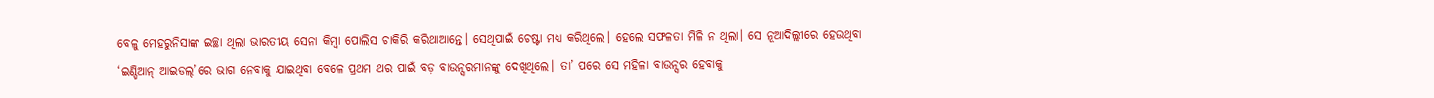ବେଳୁ ମେହରୁନିସାଙ୍କ ଇଚ୍ଛା ଥିଲା ଭାରତୀୟ ସେନା କିମ୍ବା ପୋଲିସ ଚାକିରି କରିଥାଆନ୍ତେ। ସେଥିପାଇଁ ଚେଷ୍ଟା ମଧ୍ୟ କରିଥିଲେ। ହେଲେ ସଫଳତା ମିଳି ନ ଥିଲା। ସେ ନୂଆଦିଲ୍ଲୀରେ ହେଉଥିବା ‘ଇଣ୍ଡିଆନ୍‌ ଆଇଡଲ୍‌’ରେ ଭାଗ ନେବାକୁ ଯାଇଥିବା ବେଳେ ପ୍ରଥମ ଥର ପାଇଁ ବଡ଼ ବାଉନ୍ସରମାନଙ୍କୁ ଦେଖିଥିଲେ। ତା’ ପରେ ସେ ମହିଳା ବାଉନ୍ସର ହେବାକୁ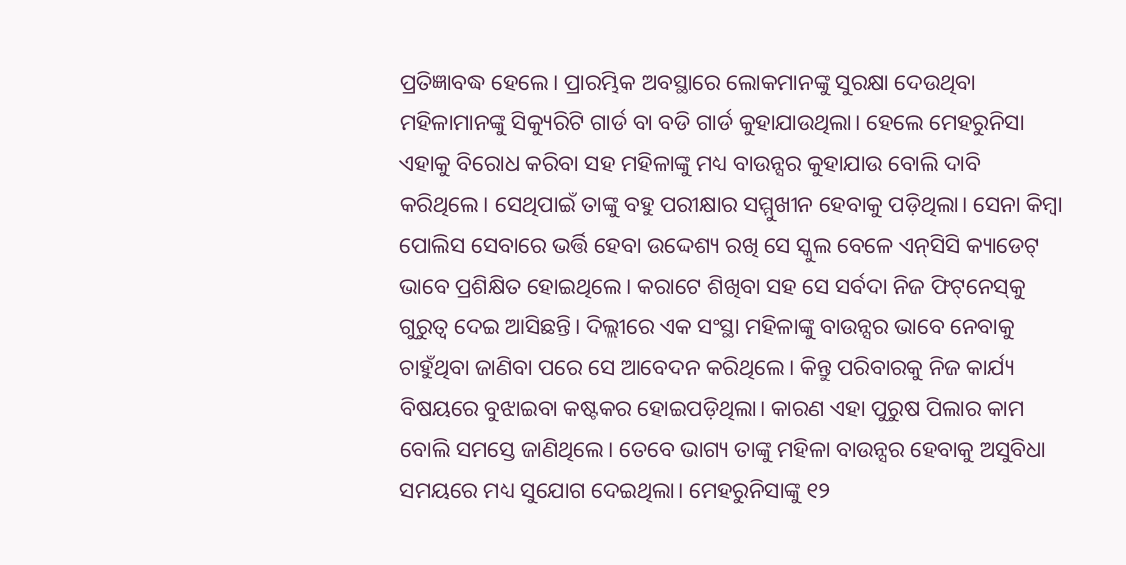ପ୍ରତିଜ୍ଞାବଦ୍ଧ ହେଲେ। ପ୍ରାରମ୍ଭିକ ଅବସ୍ଥାରେ ଲୋକମାନଙ୍କୁ ସୁରକ୍ଷା ଦେଉଥିବା ମହିଳାମାନଙ୍କୁ ସିକ୍ୟୁରିଟି ଗାର୍ଡ ବା ବଡି ଗାର୍ଡ କୁହାଯାଉଥିଲା। ହେଲେ ମେହରୁନିସା ଏହାକୁ ବିରୋଧ କରିବା ସହ ମହିଳାଙ୍କୁ ମଧ୍ୟ ବାଉନ୍ସର କୁହାଯାଉ ବୋଲି ଦାବି କରିଥିଲେ। ସେଥିପାଇଁ ତାଙ୍କୁ ବହୁ ପରୀକ୍ଷାର ସମ୍ମୁଖୀନ ହେବାକୁ ପଡ଼ିଥିଲା। ସେନା କିମ୍ବା ପୋଲିସ ସେବାରେ ଭର୍ତ୍ତି ହେବା ଉଦ୍ଦେଶ୍ୟ ରଖି ସେ ସ୍କୁଲ ବେଳେ ଏନ୍‌ସିସି କ୍ୟାଡେଟ୍‌ ଭାବେ ପ୍ରଶିକ୍ଷିତ ହୋଇଥିଲେ। କରାଟେ ଶିଖିବା ସହ ସେ ସର୍ବଦା ନିଜ ଫିଟ୍‌ନେସ୍‌କୁ ଗୁରୁତ୍ୱ ଦେଇ ଆସିଛନ୍ତି। ଦିଲ୍ଲୀରେ ଏକ ସଂସ୍ଥା ମହିଳାଙ୍କୁ ବାଉନ୍ସର ଭାବେ ନେବାକୁ ଚାହୁଁଥିବା ଜାଣିବା ପରେ ସେ ଆବେଦନ କରିଥିଲେ। କିନ୍ତୁ ପରିବାରକୁ ନିଜ କାର୍ଯ୍ୟ ବିଷୟରେ ବୁଝାଇବା କଷ୍ଟକର ହୋଇପଡ଼ିଥିଲା। କାରଣ ଏହା ପୁରୁଷ ପିଲାର କାମ ବୋଲି ସମସ୍ତେ ଜାଣିଥିଲେ। ତେବେ ଭାଗ୍ୟ ତାଙ୍କୁ ମହିଳା ବାଉନ୍ସର ହେବାକୁ ଅସୁବିଧା ସମୟରେ ମଧ୍ୟ ସୁଯୋଗ ଦେଇଥିଲା। ମେହରୁନିସାଙ୍କୁ ୧୨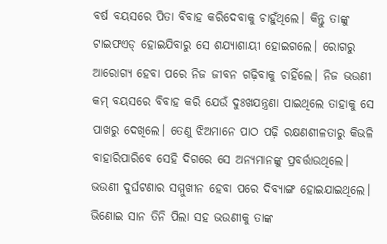ବର୍ଷ ବୟସରେ ପିତା ବିବାହ କରିଦେବାକୁ ଚାହୁଁଥିଲେ। କିନ୍ତୁ ତାଙ୍କୁ ଟାଇଫଏଡ୍‌ ହୋଇଯିବାରୁ ସେ ଶଯ୍ୟାଶାୟୀ ହୋଇଗଲେ। ରୋଗରୁ ଆରୋଗ୍ୟ ହେବା ପରେ ନିଜ ଜୀବନ ଗଢ଼ିବାକୁ ଚାହିଁଲେ। ନିଜ ଭଉଣୀ କମ୍‌ ବୟସରେ ବିବାହ କରି ଯେଉଁ ଦୁଃଖଯନ୍ତ୍ରଣା ପାଇଥିଲେ ତାହାକୁ ସେ ପାଖରୁ ଦେଖିଲେ। ତେଣୁ ଝିଅମାନେ ପାଠ ପଢ଼ି ରକ୍ଷଣଶୀଳତାରୁ କିଭଳି ବାହାରିପାରିବେ ସେହି ଦିଗରେ ସେ ଅନ୍ୟମାନଙ୍କୁ ପ୍ରବର୍ତ୍ତାଉଥିଲେ। ଭଉଣୀ ଦୁର୍ଘଟଣାର ସମ୍ମୁଖୀନ ହେବା ପରେ ଦିବ୍ୟାଙ୍ଗ ହୋଇଯାଇଥିଲେ। ଭିଣୋଇ ସାନ ତିନି ପିଲା ସହ ଭଉଣୀକୁ ତାଙ୍କ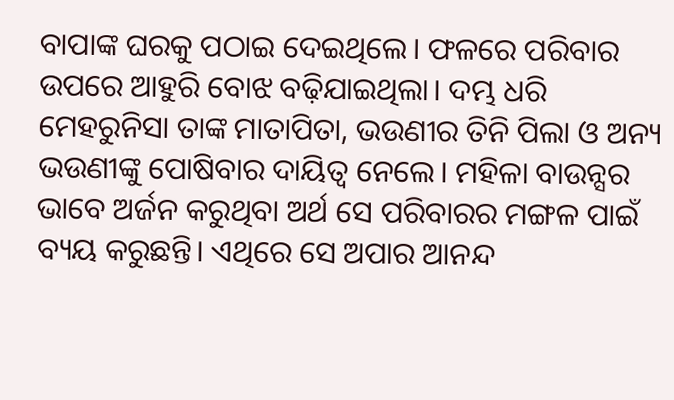ବାପାଙ୍କ ଘରକୁ ପଠାଇ ଦେଇଥିଲେ। ଫଳରେ ପରିବାର ଉପରେ ଆହୁରି ବୋଝ ବଢ଼ିଯାଇଥିଲା। ଦମ୍ଭ ଧରି ମେହରୁନିସା ତାଙ୍କ ମାତାପିତା, ଭଉଣୀର ତିନି ପିଲା ଓ ଅନ୍ୟ ଭଉଣୀଙ୍କୁ ପୋଷିବାର ଦାୟିତ୍ୱ ନେଲେ। ମହିଳା ବାଉନ୍ସର ଭାବେ ଅର୍ଜନ କରୁଥିବା ଅର୍ଥ ସେ ପରିବାରର ମଙ୍ଗଳ ପାଇଁ ବ୍ୟୟ କରୁଛନ୍ତି। ଏଥିରେ ସେ ଅପାର ଆନନ୍ଦ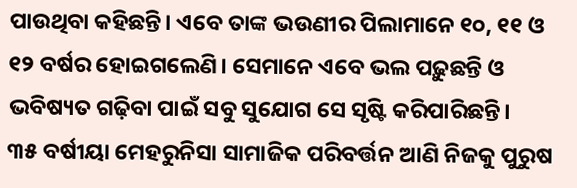ପାଉଥିବା କହିଛନ୍ତି। ଏବେ ତାଙ୍କ ଭଉଣୀର ପିଲାମାନେ ୧୦, ୧୧ ଓ ୧୨ ବର୍ଷର ହୋଇଗଲେଣି। ସେମାନେ ଏବେ ଭଲ ପଢ଼ୁଛନ୍ତି ଓ ଭବିଷ୍ୟତ ଗଢ଼ିବା ପାଇଁ ସବୁ ସୁଯୋଗ ସେ ସୃଷ୍ଟି କରିପାରିଛନ୍ତି।
୩୫ ବର୍ଷୀୟା ମେହରୁନିସା ସାମାଜିକ ପରିବର୍ତ୍ତନ ଆଣି ନିଜକୁ ପୁରୁଷ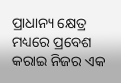ପ୍ରାଧାନ୍ୟ କ୍ଷେତ୍ର ମଧ୍ୟରେ ପ୍ରବେଶ କରାଇ ନିଜର ଏକ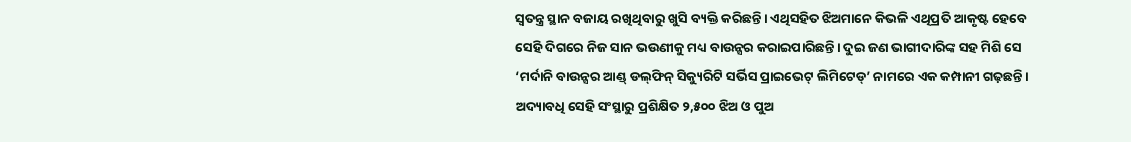ସ୍ବତନ୍ତ୍ର ସ୍ଥାନ ବଜାୟ ରଖିଥିବାରୁ ଖୁସି ବ୍ୟକ୍ତି କରିଛନ୍ତି। ଏଥିସହିତ ଝିଅମାନେ କିଭଳି ଏଥିପ୍ରତି ଆକୃଷ୍ଟ ହେବେ ସେହି ଦିଗରେ ନିଜ ସାନ ଭଉଣୀକୁ ମଧ୍ୟ ବାଉନ୍ସର କରାଇପାରିଛନ୍ତି। ଦୁଇ ଜଣ ଭାଗୀଦାରିଙ୍କ ସହ ମିଶି ସେ ‘ମର୍ଦାନି ବାଉନ୍ସର ଆଣ୍ଡ୍‌ ଡଲ୍‌ଫିନ୍‌ ସିକ୍ୟୁରିଟି ସର୍ଭିସ ପ୍ରାଇଭେଟ୍‌ ଲିମିଟେଡ୍‌’ ନାମରେ ଏକ କମ୍ପାନୀ ଗଢ଼ଛନ୍ତି। ଅଦ୍ୟାବଧି ସେହି ସଂସ୍ଥାରୁ ପ୍ରଶିକ୍ଷିତ ୨,୫୦୦ ଝିଅ ଓ ପୁଅ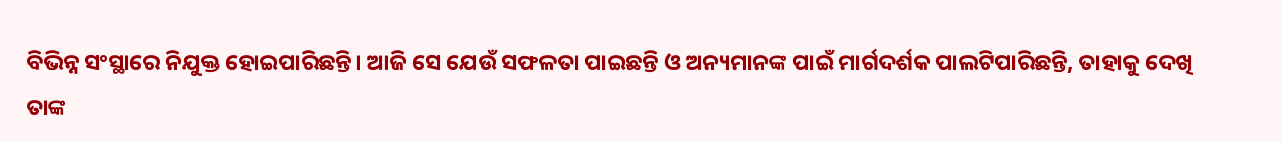ବିଭିନ୍ନ ସଂସ୍ଥାରେ ନିଯୁକ୍ତ ହୋଇପାରିଛନ୍ତି। ଆଜି ସେ ଯେଉଁ ସଫଳତା ପାଇଛନ୍ତି ଓ ଅନ୍ୟମାନଙ୍କ ପାଇଁ ମାର୍ଗଦର୍ଶକ ପାଲଟିପାରିଛନ୍ତି, ତାହାକୁ ଦେଖି ତାଙ୍କ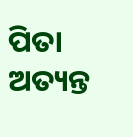ପିତା ଅତ୍ୟନ୍ତ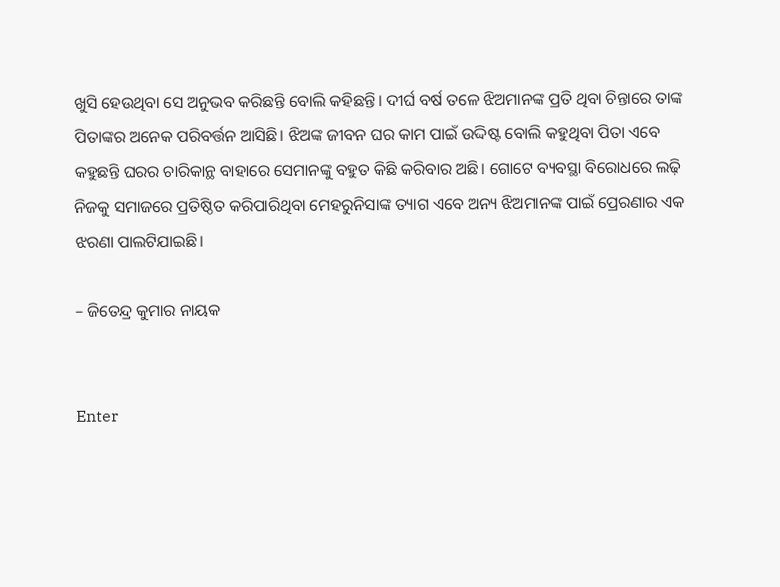ଖୁସି ହେଉଥିବା ସେ ଅନୁଭବ କରିଛନ୍ତି ବୋଲି କହିଛନ୍ତି। ଦୀର୍ଘ ବର୍ଷ ତଳେ ଝିଅମାନଙ୍କ ପ୍ରତି ଥିବା ଚିନ୍ତାରେ ତାଙ୍କ ପିତାଙ୍କର ଅନେକ ପରିବର୍ତ୍ତନ ଆସିଛି। ଝିଅଙ୍କ ଜୀବନ ଘର କାମ ପାଇଁ ଉଦ୍ଦିଷ୍ଟ ବୋଲି କହୁଥିବା ପିତା ଏବେ କହୁଛନ୍ତି ଘରର ଚାରିକାନ୍ଥ ବାହାରେ ସେମାନଙ୍କୁ ବହୁତ କିଛି କରିବାର ଅଛି। ଗୋଟେ ବ୍ୟବସ୍ଥା ବିରୋଧରେ ଲଢ଼ି ନିଜକୁ ସମାଜରେ ପ୍ରତିଷ୍ଠିତ କରିପାରିଥିବା ମେହରୁନିସାଙ୍କ ତ୍ୟାଗ ଏବେ ଅନ୍ୟ ଝିଅମାନଙ୍କ ପାଇଁ ପ୍ରେରଣାର ଏକ ଝରଣା ପାଲଟିଯାଇଛି।

– ଜିତେନ୍ଦ୍ର କୁମାର ନାୟକ


Enter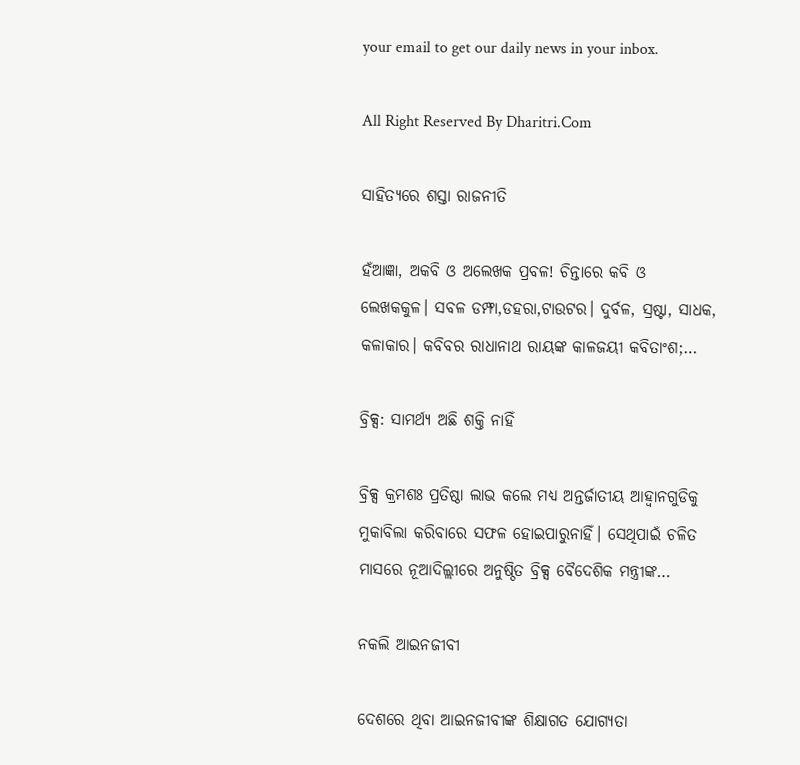your email to get our daily news in your inbox.

All Right Reserved By Dharitri.Com

ସାହିତ୍ୟରେ ଶସ୍ତା ରାଜନୀତି

ହଁଆଜ୍ଞା, ଅକବି ଓ ଅଲେଖକ ପ୍ରବଳ! ଚିନ୍ତାରେ କବି ଓ ଲେଖକକୁଳ। ସବଳ ଡମ୍ଫା,ଡହରା,ଟାଉଟର। ଦୁର୍ବଳ, ସ୍ରଷ୍ଟା, ସାଧକ, କଳାକାର। କବିବର ରାଧାନାଥ ରାୟଙ୍କ କାଳଜୟୀ କବିତାଂଶ;…

ବ୍ରିକ୍ସ: ସାମର୍ଥ୍ୟ ଅଛି ଶକ୍ତି ନାହିଁ

ବ୍ରିକ୍ସ କ୍ରମଶଃ ପ୍ରତିଷ୍ଠା ଲାଭ କଲେ ମଧ୍ୟ ଅନ୍ତର୍ଜାତୀୟ ଆହ୍ବାନଗୁଡିକୁ ମୁକାବିଲା କରିବାରେ ସଫଳ ହୋଇପାରୁନାହିଁ। ସେଥିପାଇଁ ଚଳିତ ମାସରେ ନୂଆଦିଲ୍ଲୀରେ ଅନୁଷ୍ଠିତ ବ୍ରିକ୍ସ ବୈଦେଶିକ ମନ୍ତ୍ରୀଙ୍କ…

ନକଲି ଆଇନଜୀବୀ

ଦେଶରେ ଥିବା ଆଇନଜୀବୀଙ୍କ ଶିକ୍ଷାଗତ ଯୋଗ୍ୟତା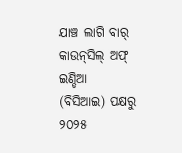ଯାଞ୍ଚ ଲାଗି ବାର୍‌ କାଉନ୍‌ସିଲ୍‌ ଅଫ୍‌ ଇଣ୍ଡିଆ (ବିସିଆଇ) ପକ୍ଷରୁ ୨୦୨୫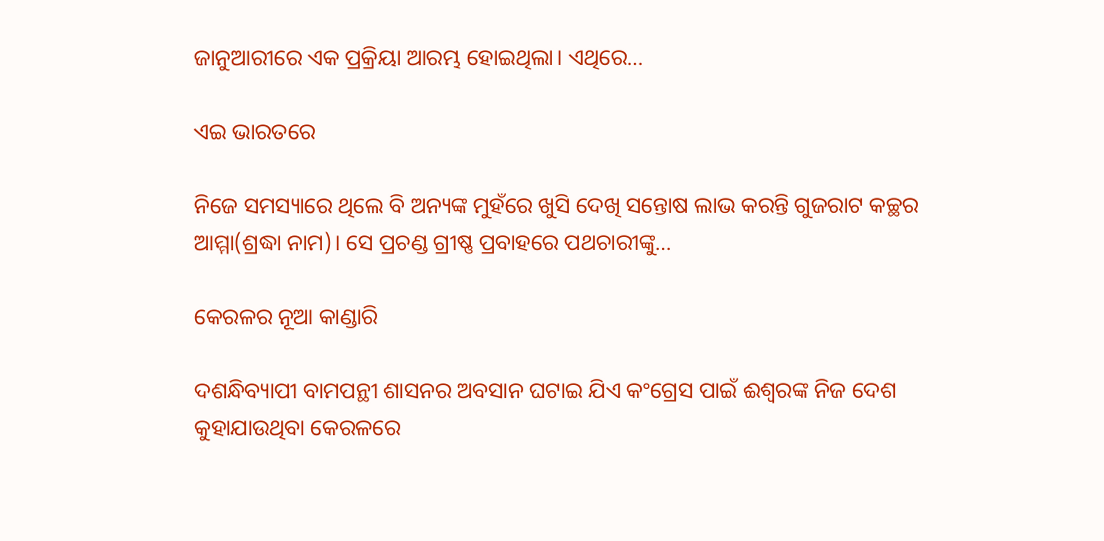ଜାନୁଆରୀରେ ଏକ ପ୍ରକ୍ରିୟା ଆରମ୍ଭ ହୋଇଥିଲା। ଏଥିରେ…

ଏଇ ଭାରତରେ

ନିଜେ ସମସ୍ୟାରେ ଥିଲେ ବି ଅନ୍ୟଙ୍କ ମୁହଁରେ ଖୁସି ଦେଖି ସନ୍ତୋଷ ଲାଭ କରନ୍ତି ଗୁଜରାଟ କଚ୍ଛର ଆମ୍ମା(ଶ୍ରଦ୍ଧା ନାମ)। ସେ ପ୍ରଚଣ୍ଡ ଗ୍ରୀଷ୍ଣ ପ୍ରବାହରେ ପଥଚାରୀଙ୍କୁ…

କେରଳର ନୂଆ କାଣ୍ଡାରି

ଦଶନ୍ଧିବ୍ୟାପୀ ବାମପନ୍ଥୀ ଶାସନର ଅବସାନ ଘଟାଇ ଯିଏ କଂଗ୍ରେସ ପାଇଁ ଈଶ୍ୱରଙ୍କ ନିଜ ଦେଶ କୁହାଯାଉଥିବା କେରଳରେ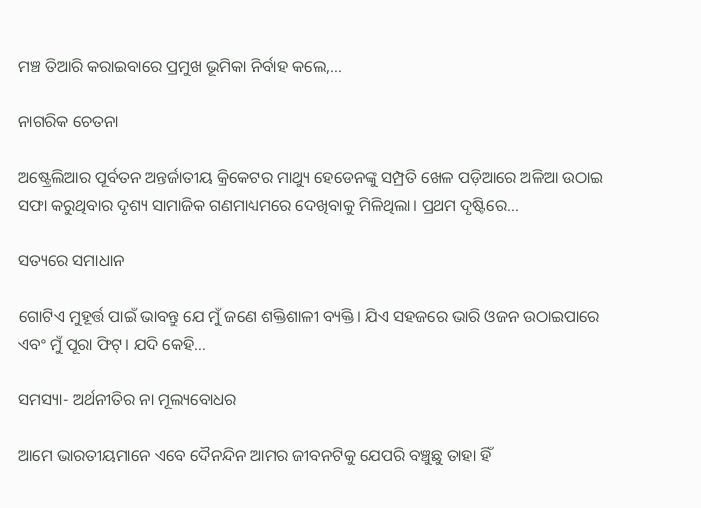ମଞ୍ଚ ତିଆରି କରାଇବାରେ ପ୍ରମୁଖ ଭୂମିକା ନିର୍ବାହ କଲେ,…

ନାଗରିକ ଚେତନା

ଅଷ୍ଟ୍ରେଲିଆର ପୂର୍ବତନ ଅନ୍ତର୍ଜାତୀୟ କ୍ରିକେଟର ମାଥ୍ୟୁ ହେଡେନଙ୍କୁ ସମ୍ପ୍ରତି ଖେଳ ପଡ଼ିଆରେ ଅଳିଆ ଉଠାଇ ସଫା କରୁଥିବାର ଦୃଶ୍ୟ ସାମାଜିକ ଗଣମାଧ୍ୟମରେ ଦେଖିବାକୁ ମିଳିଥିଲା। ପ୍ରଥମ ଦୃଷ୍ଟିରେ…

ସତ୍ୟରେ ସମାଧାନ

ଗୋଟିଏ ମୁହୂର୍ତ୍ତ ପାଇଁ ଭାବନ୍ତୁ ଯେ ମୁଁ ଜଣେ ଶକ୍ତିଶାଳୀ ବ୍ୟକ୍ତି। ଯିଏ ସହଜରେ ଭାରି ଓଜନ ଉଠାଇପାରେ ଏବଂ ମୁଁ ପୂରା ଫିଟ୍‌। ଯଦି କେହି…

ସମସ୍ୟା- ଅର୍ଥନୀତିର ନା ମୂଲ୍ୟବୋଧର

ଆମେ ଭାରତୀୟମାନେ ଏବେ ଦୈନନ୍ଦିନ ଆମର ଜୀବନଟିକୁ ଯେପରି ବଞ୍ଚୁଛୁ ତାହା ହିଁ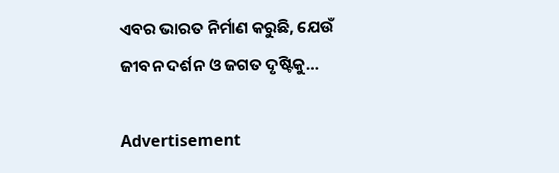ଏବର ଭାରତ ନିର୍ମାଣ କରୁଛି, ଯେଉଁ ଜୀବନ ଦର୍ଶନ ଓ ଜଗତ ଦୃଷ୍ଟିକୁ…

Advertisement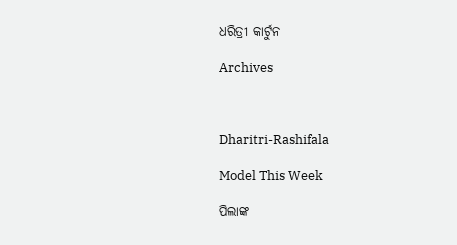ଧରିତ୍ରୀ କାର୍ଟୁନ

Archives



Dharitri-Rashifala

Model This Week

ପିଲାଙ୍କ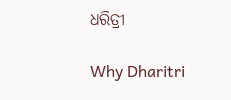ଧରିତ୍ରୀ

Why Dharitri